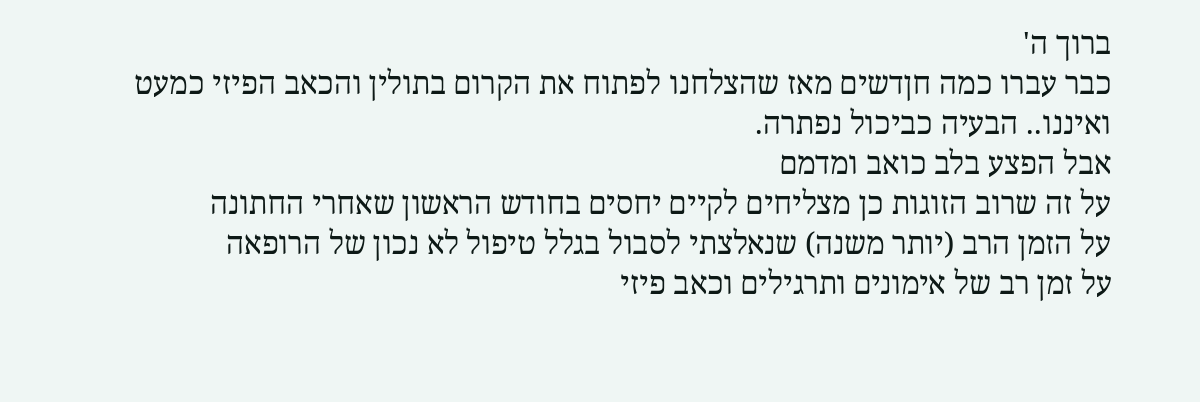ברוך ה'
כבר עברו כמה חןדשים מאז שהצלחנו לפתוח את הקרום בתולין והכאב הפיזי כמעט ואיננו.. הבעיה כביכול נפתרה.
אבל הפצע בלב כואב ומדמם
על זה שרוב הזוגות כן מצליחים לקיים יחסים בחודש הראשון שאחרי החתונה
על הזמן הרב (יותר משנה) שנאלצתי לסבול בגלל טיפול לא נכון של הרופאה
על זמן רב של אימונים ותרגילים וכאב פיזי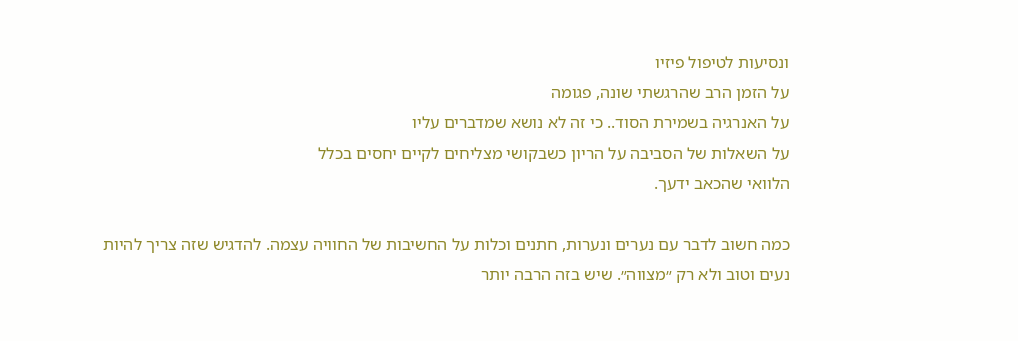ונסיעות לטיפול פיזיו
על הזמן הרב שהרגשתי שונה, פגומה
על האנרגיה בשמירת הסוד.. כי זה לא נושא שמדברים עליו
על השאלות של הסביבה על הריון כשבקושי מצליחים לקיים יחסים בכלל
הלוואי שהכאב ידעך.

כמה חשוב לדבר עם נערים ונערות, חתנים וכלות על החשיבות של החוויה עצמה. להדגיש שזה צריך להיות נעים וטוב ולא רק ״מצווה״. שיש בזה הרבה יותר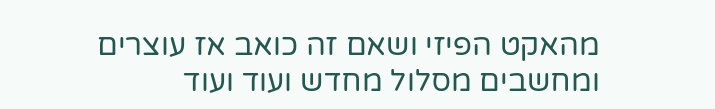מהאקט הפיזי ושאם זה כואב אז עוצרים ומחשבים מסלול מחדש ועוד ועוד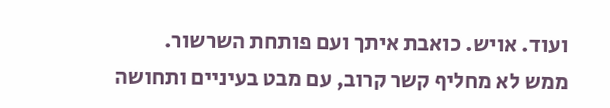ועוד. אויש. כואבת איתך ועם פותחת השרשור.
ממש לא מחליף קשר קרוב, עם מבט בעיניים ותחושה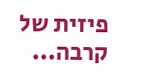פיזית של קרבה...